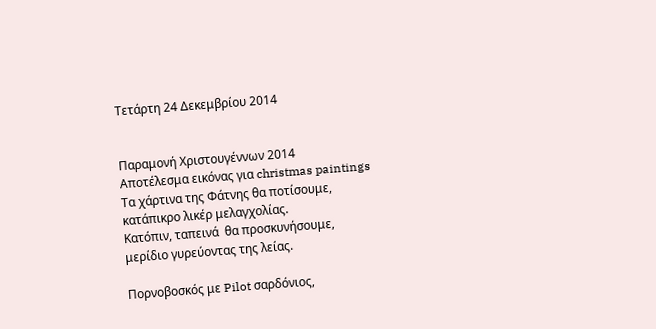Τετάρτη 24 Δεκεμβρίου 2014


Παραμονή Χριστουγέννων 2014
Αποτέλεσμα εικόνας για christmas paintings
Τα χάρτινα της Φάτνης θα ποτίσουμε,
κατάπικρο λικέρ μελαγχολίας.
Κατόπιν, ταπεινά  θα προσκυνήσουμε,
μερίδιο γυρεύοντας της λείας.

Πορνοβοσκός με Pilot σαρδόνιος,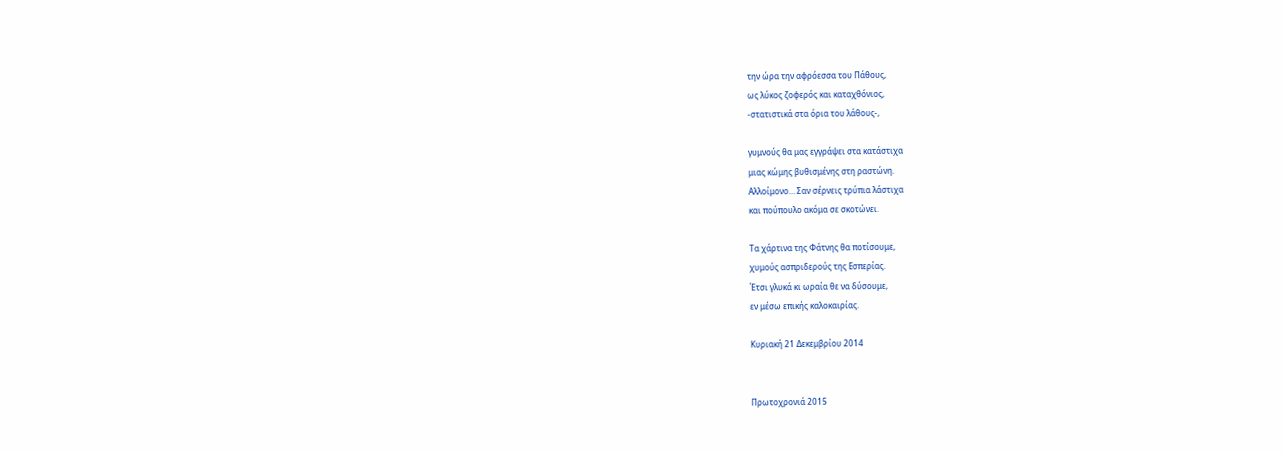την ώρα την αφρόεσσα του Πάθους,
ως λύκος ζοφερός και καταχθόνιος,
-στατιστικά στα όρια του λάθους-,

γυμνούς θα μας εγγράψει στα κατάστιχα
μιας κώμης βυθισμένης στη ραστώνη.
Αλλοίμονο… Σαν σέρνεις τρύπια λάστιχα
και πούπουλο ακόμα σε σκοτώνει.

Τα χάρτινα της Φάτνης θα ποτίσουμε,
χυμούς ασπριδερούς της Εσπερίας.
Έτσι γλυκά κι ωραία θε να δύσουμε,
εν μέσω επικής καλοκαιρίας.

Κυριακή 21 Δεκεμβρίου 2014


Πρωτοχρονιά 2015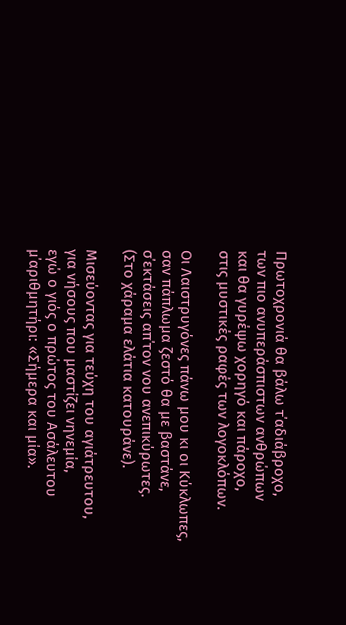Πρωτοχρονιά θα βάλω τ΄αδιάβροχο,
των πιο ανυπεράσπιστων ανθρώπων
και θα γυρέψω χορηγό και πάροχο,
στις μυστικές ραφές των λογοκλόπων.

Οι Λαιστρυγόνες πάνω μου κι οι Κύκλωπες,
σαν πάπλωμα ζεστό θα με βαστάνε,
σ΄εκτάσεις απ΄τον νου ανεπικύρωτες.
(Στο χάραμα ελάτια κατουράνε).

Μισεύοντας για τεύχη του αγιάτρευτου,
για νήσους που μαστίζει νηνεμία,
εγώ ο γιός ο πρώτος του Ασάλευτου
μ΄αριθμητήρι: «Σήμερα και μία».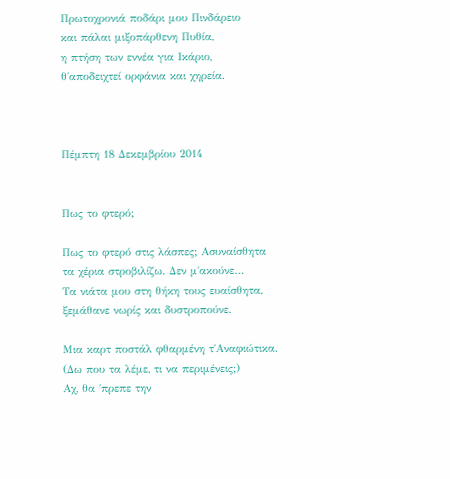Πρωτοχρονιά ποδάρι μου Πινδάρειο
και πάλαι μιξοπάρθενη Πυθία,
η πτήση των εννέα για Ικάριο,
θ΄αποδειχτεί ορφάνια και χηρεία.



Πέμπτη 18 Δεκεμβρίου 2014


Πως το φτερό;

Πως το φτερό στις λάσπες; Ασυναίσθητα
τα χέρια στροβιλίζω. Δεν μ΄ακούνε…
Τα νιάτα μου στη θήκη τους ευαίσθητα,
ξεμάθανε νωρίς και δυστροπούνε.

Μια καρτ ποστάλ φθαρμένη τ΄Αναφιώτικα.
(Δω που τα λέμε, τι να περιμένεις;)
Αχ, θα ΄πρεπε την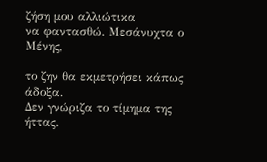ζήση μου αλλιώτικα
να φαντασθώ. Μεσάνυχτα ο Μένης,

το ζην θα εκμετρήσει κάπως άδοξα.
Δεν γνώριζα το τίμημα της ήττας.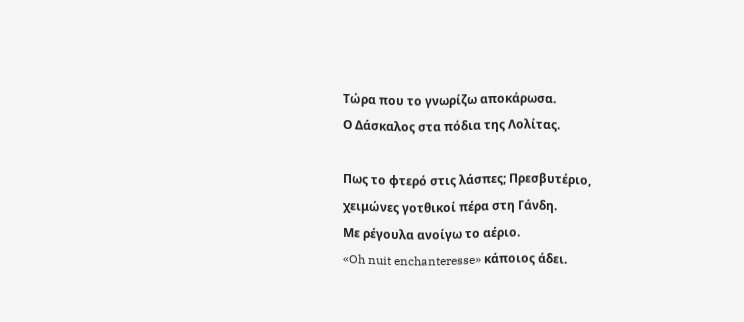Τώρα που το γνωρίζω αποκάρωσα.
Ο Δάσκαλος στα πόδια της Λολίτας.

Πως το φτερό στις λάσπες; Πρεσβυτέριο,
χειμώνες γοτθικοί πέρα στη Γάνδη.
Με ρέγουλα ανοίγω το αέριο.
«Oh nuit enchanteresse» κάποιος άδει.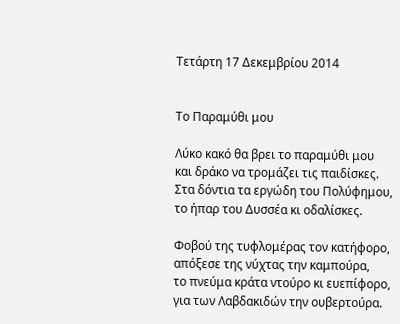Τετάρτη 17 Δεκεμβρίου 2014


Το Παραμύθι μου

Λύκο κακό θα βρει το παραμύθι μου
και δράκο να τρομάζει τις παιδίσκες.
Στα δόντια τα εργώδη του Πολύφημου,
το ήπαρ του Δυσσέα κι οδαλίσκες.

Φοβού της τυφλομέρας τον κατήφορο,
απόξεσε της νύχτας την καμπούρα,
το πνεύμα κράτα ντούρο κι ευεπίφορο,
για των Λαβδακιδών την ουβερτούρα.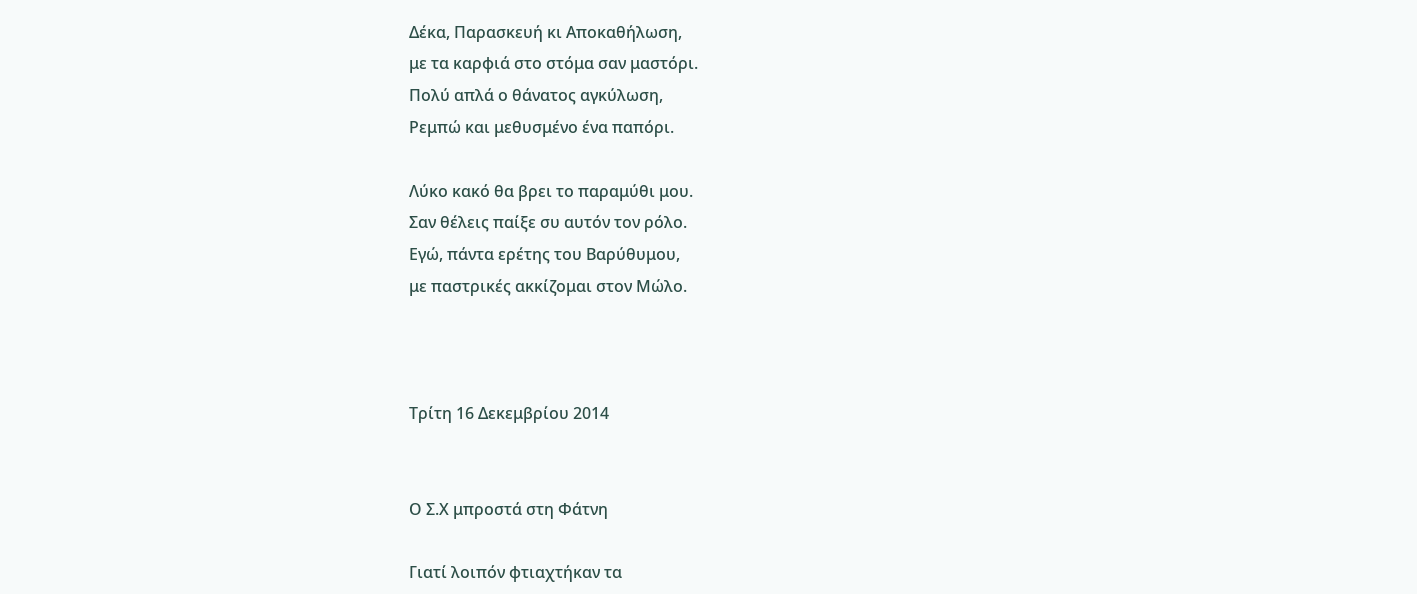Δέκα, Παρασκευή κι Αποκαθήλωση,
με τα καρφιά στο στόμα σαν μαστόρι.
Πολύ απλά ο θάνατος αγκύλωση,
Ρεμπώ και μεθυσμένο ένα παπόρι.

Λύκο κακό θα βρει το παραμύθι μου.
Σαν θέλεις παίξε συ αυτόν τον ρόλο.
Εγώ, πάντα ερέτης του Βαρύθυμου,
με παστρικές ακκίζομαι στον Μώλο.



Τρίτη 16 Δεκεμβρίου 2014


Ο Σ.Χ μπροστά στη Φάτνη

Γιατί λοιπόν φτιαχτήκαν τα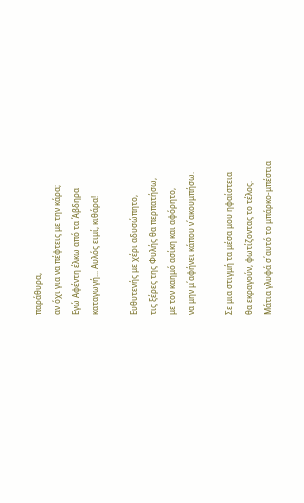παράθυρα,
αν όχι για να πέφτεις με την κάρα;
Εγώ Αφέντη έλκω από τα Άβδηρα
καταγωγή... Αυλός ειμί, κιθάρα!

Ευθυτενής με χέρι αδυσώπητο,
τις ξέρες της Φυλής θα περπατήσω,
με τον καημό ασίκη και αφόρητο,
να μην μ΄αφήνει κάπου ν΄ακουμπήσω.

Σε μια στιγμή τα μέσα μου ηφαίστεια
θα εκραγούν, φωτίζοντας το τέλος.
Μάτια γλυφά σ΄αυτό το μπάρκο-μπέστια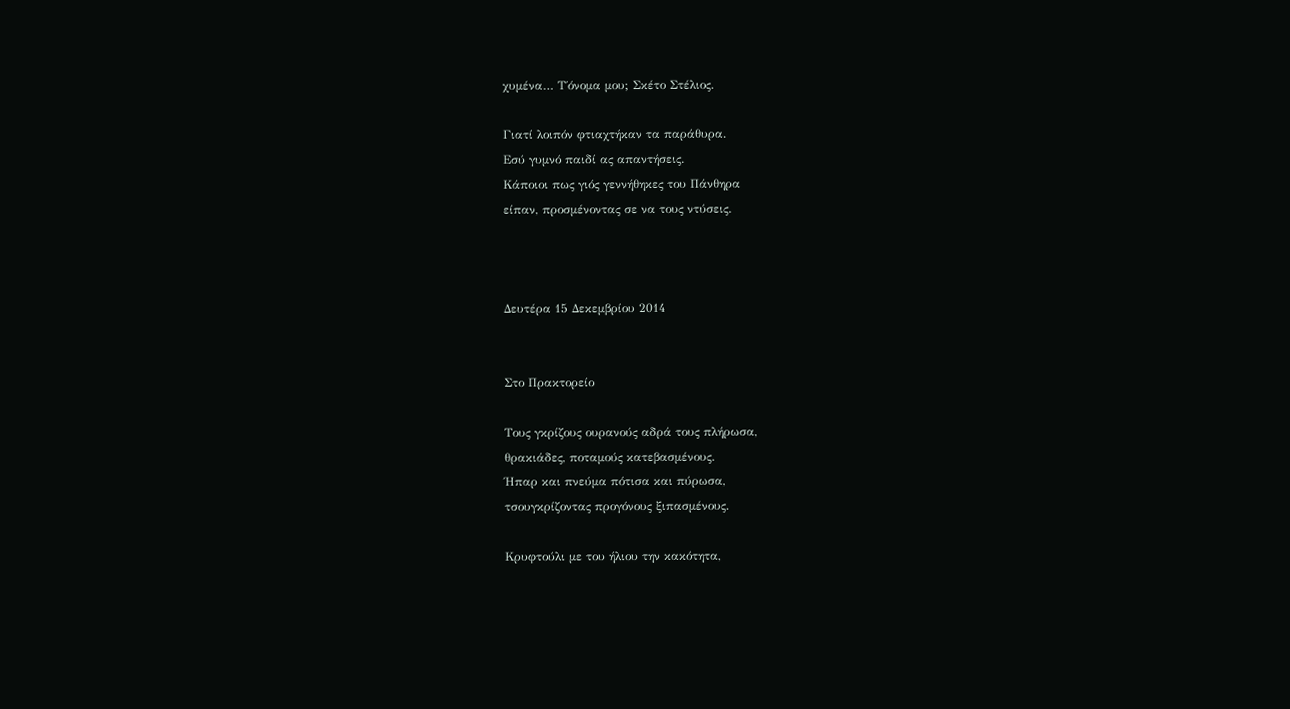χυμένα… Τ΄όνομα μου; Σκέτο Στέλιος.

Γιατί λοιπόν φτιαχτήκαν τα παράθυρα.
Εσύ γυμνό παιδί ας απαντήσεις.
Κάποιοι πως γιός γεννήθηκες του Πάνθηρα
είπαν, προσμένοντας σε να τους ντύσεις.



Δευτέρα 15 Δεκεμβρίου 2014


Στο Πρακτορείο

Τους γκρίζους ουρανούς αδρά τους πλήρωσα,
θρακιάδες, ποταμούς κατεβασμένους.
Ήπαρ και πνεύμα πότισα και πύρωσα,
τσουγκρίζοντας προγόνους ξιπασμένους.

Κρυφτούλι με του ήλιου την κακότητα,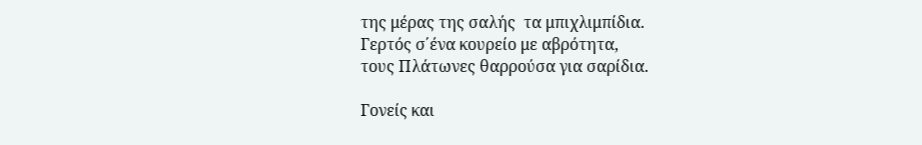της μέρας της σαλής  τα μπιχλιμπίδια.
Γερτός σ΄ένα κουρείο με αβρότητα,
τους Πλάτωνες θαρρούσα για σαρίδια.

Γονείς και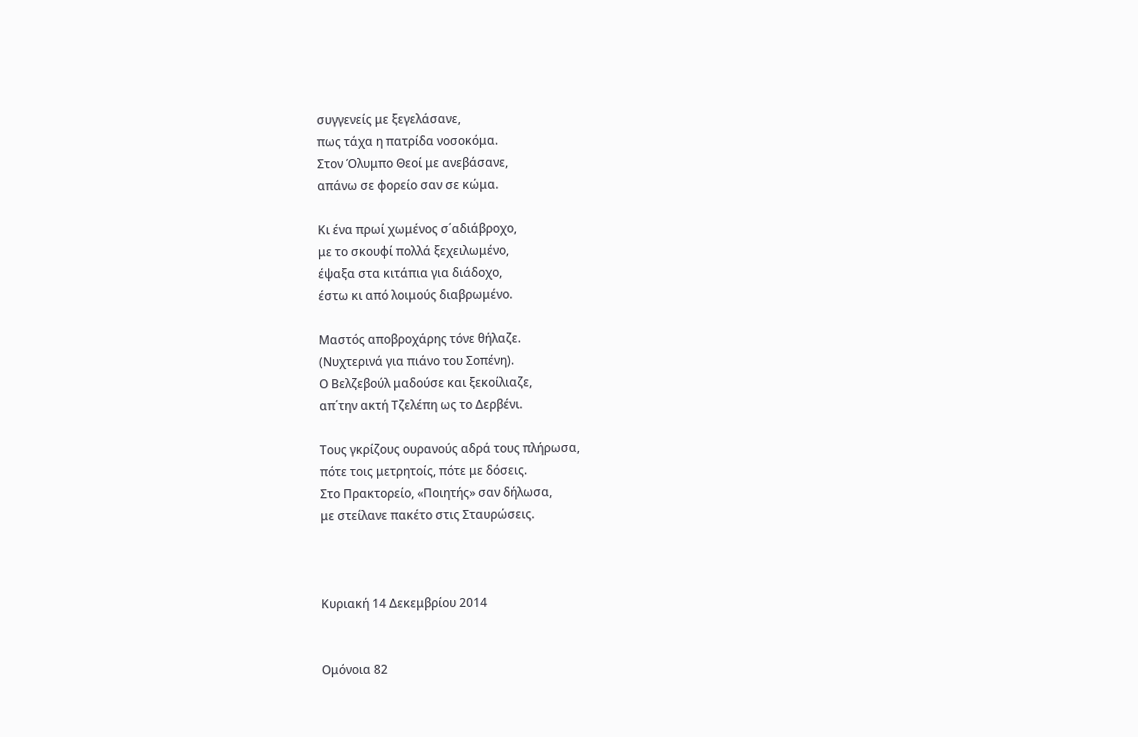συγγενείς με ξεγελάσανε,
πως τάχα η πατρίδα νοσοκόμα.
Στον Όλυμπο Θεοί με ανεβάσανε,
απάνω σε φορείο σαν σε κώμα.

Κι ένα πρωί χωμένος σ΄αδιάβροχο,
με το σκουφί πολλά ξεχειλωμένο,
έψαξα στα κιτάπια για διάδοχο,
έστω κι από λοιμούς διαβρωμένο.

Μαστός αποβροχάρης τόνε θήλαζε.
(Νυχτερινά για πιάνο του Σοπένη).
Ο Βελζεβούλ μαδούσε και ξεκοίλιαζε,
απ΄την ακτή Τζελέπη ως το Δερβένι.

Τους γκρίζους ουρανούς αδρά τους πλήρωσα,
πότε τοις μετρητοίς, πότε με δόσεις.
Στο Πρακτορείο, «Ποιητής» σαν δήλωσα,
με στείλανε πακέτο στις Σταυρώσεις.



Κυριακή 14 Δεκεμβρίου 2014


Ομόνοια 82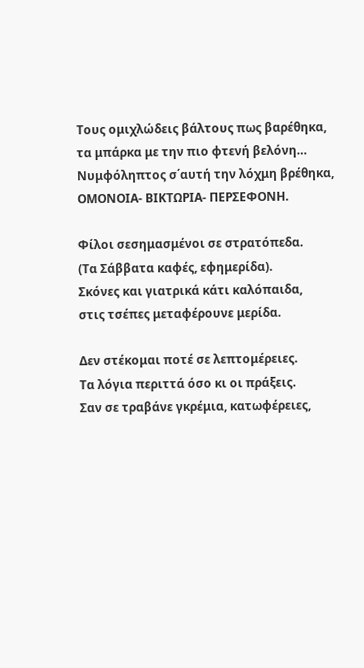Tους ομιχλώδεις βάλτους πως βαρέθηκα,
τα μπάρκα με την πιο φτενή βελόνη…
Νυμφόληπτος σ΄αυτή την λόχμη βρέθηκα,
ΟΜΟΝΟΙΑ- ΒΙΚΤΩΡΙΑ- ΠΕΡΣΕΦΟΝΗ.

Φίλοι σεσημασμένοι σε στρατόπεδα.
(Τα Σάββατα καφές, εφημερίδα).
Σκόνες και γιατρικά κάτι καλόπαιδα,
στις τσέπες μεταφέρουνε μερίδα.

Δεν στέκομαι ποτέ σε λεπτομέρειες.
Τα λόγια περιττά όσο κι οι πράξεις.
Σαν σε τραβάνε γκρέμια, κατωφέρειες,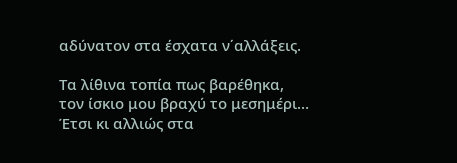αδύνατον στα έσχατα ν΄αλλάξεις.

Τα λίθινα τοπία πως βαρέθηκα,
τον ίσκιο μου βραχύ το μεσημέρι…
Έτσι κι αλλιώς στα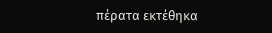πέρατα εκτέθηκα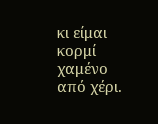κι είμαι κορμί χαμένο από χέρι.